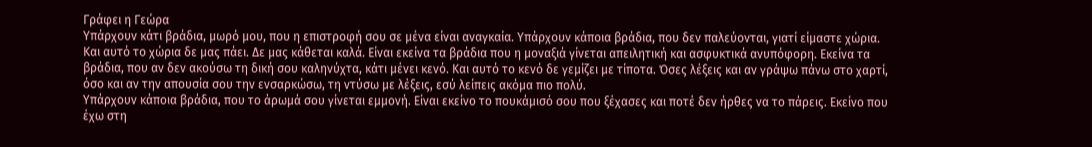Γράφει η Γεώρα
Υπάρχουν κάτι βράδια, μωρό μου, που η επιστροφή σου σε μένα είναι αναγκαία. Υπάρχουν κάποια βράδια, που δεν παλεύονται, γιατί είμαστε χώρια. Και αυτό το χώρια δε μας πάει. Δε μας κάθεται καλά. Είναι εκείνα τα βράδια που η μοναξιά γίνεται απειλητική και ασφυκτικά ανυπόφορη. Εκείνα τα βράδια, που αν δεν ακούσω τη δική σου καληνύχτα, κάτι μένει κενό. Και αυτό το κενό δε γεμίζει με τίποτα. Όσες λέξεις και αν γράψω πάνω στο χαρτί, όσο και αν την απουσία σου την ενσαρκώσω, τη ντύσω με λέξεις, εσύ λείπεις ακόμα πιο πολύ.
Υπάρχουν κάποια βράδια, που το άρωμά σου γίνεται εμμονή. Είναι εκείνο το πουκάμισό σου που ξέχασες και ποτέ δεν ήρθες να το πάρεις. Εκείνο που έχω στη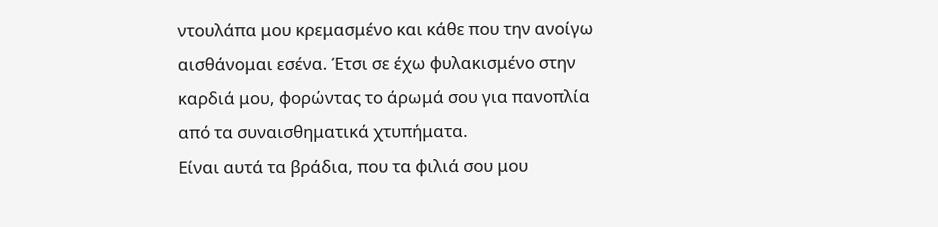ντουλάπα μου κρεμασμένο και κάθε που την ανοίγω αισθάνομαι εσένα. Έτσι σε έχω φυλακισμένο στην καρδιά μου, φορώντας το άρωμά σου για πανοπλία από τα συναισθηματικά χτυπήματα.
Είναι αυτά τα βράδια, που τα φιλιά σου μου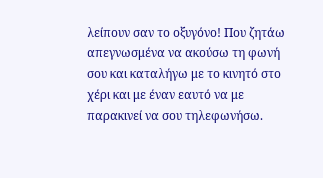λείπουν σαν το οξυγόνο! Που ζητάω απεγνωσμένα να ακούσω τη φωνή σου και καταλήγω με το κινητό στο χέρι και με έναν εαυτό να με παρακινεί να σου τηλεφωνήσω.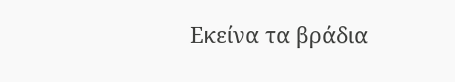Εκείνα τα βράδια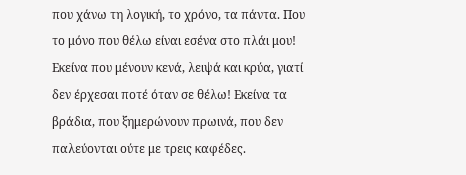που χάνω τη λογική, το χρόνο, τα πάντα. Που το μόνο που θέλω είναι εσένα στο πλάι μου! Εκείνα που μένουν κενά, λειψά και κρύα, γιατί δεν έρχεσαι ποτέ όταν σε θέλω! Εκείνα τα βράδια, που ξημερώνουν πρωινά, που δεν παλεύονται ούτε με τρεις καφέδες.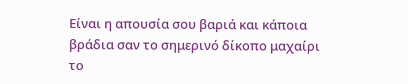Είναι η απουσία σου βαριά και κάποια βράδια σαν το σημερινό δίκοπο μαχαίρι το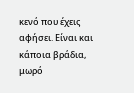κενό που έχεις αφήσει. Είναι και κάποια βράδια, μωρό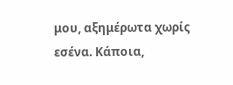μου, αξημέρωτα χωρίς εσένα. Κάποια,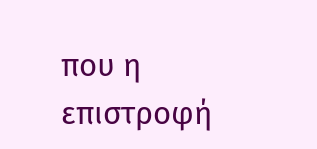που η επιστροφή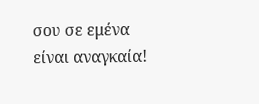σου σε εμένα είναι αναγκαία!